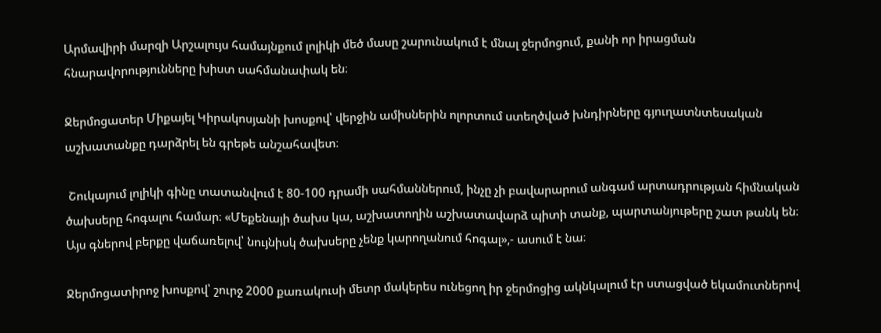Արմավիրի մարզի Արշալույս համայնքում լոլիկի մեծ մասը շարունակում է մնալ ջերմոցում, քանի որ իրացման հնարավորությունները խիստ սահմանափակ են։

Ջերմոցատեր Միքայել Կիրակոսյանի խոսքով՝ վերջին ամիսներին ոլորտում ստեղծված խնդիրները գյուղատնտեսական աշխատանքը դարձրել են գրեթե անշահավետ։

 Շուկայում լոլիկի գինը տատանվում է 80-100 դրամի սահմաններում, ինչը չի բավարարում անգամ արտադրության հիմնական ծախսերը հոգալու համար։ «Մեքենայի ծախս կա, աշխատողին աշխատավարձ պիտի տանք, պարտանյութերը շատ թանկ են։ Այս գներով բերքը վաճառելով՝ նույնիսկ ծախսերը չենք կարողանում հոգալ»,- ասում է նա։

Ջերմոցատիրոջ խոսքով՝ շուրջ 2000 քառակուսի մետր մակերես ունեցող իր ջերմոցից ակնկալում էր ստացված եկամուտներով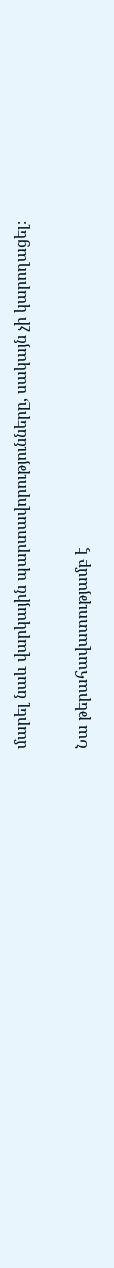մարել նաև վարկային պարտավորությունները, սակայն չի կարողացել։

Նա թերահավատությամբ է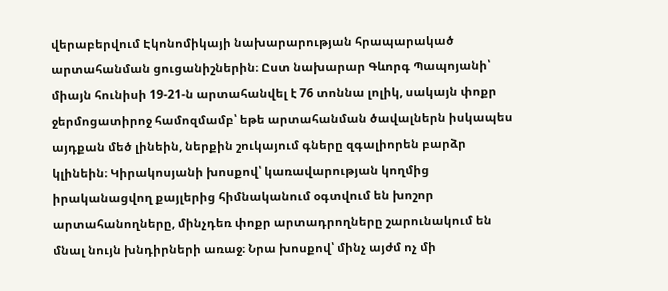վերաբերվում Էկոնոմիկայի նախարարության հրապարակած արտահանման ցուցանիշներին։ Ըստ նախարար Գևորգ Պապոյանի՝ միայն հունիսի 19-21-ն արտահանվել է 76 տոննա լոլիկ, սակայն փոքր ջերմոցատիրոջ համոզմամբ՝ եթե արտահանման ծավալներն իսկապես այդքան մեծ լինեին, ներքին շուկայում գները զգալիորեն բարձր կլինեին։ Կիրակոսյանի խոսքով՝ կառավարության կողմից իրականացվող քայլերից հիմնականում օգտվում են խոշոր արտահանողները, մինչդեռ փոքր արտադրողները շարունակում են մնալ նույն խնդիրների առաջ։ Նրա խոսքով՝ մինչ այժմ ոչ մի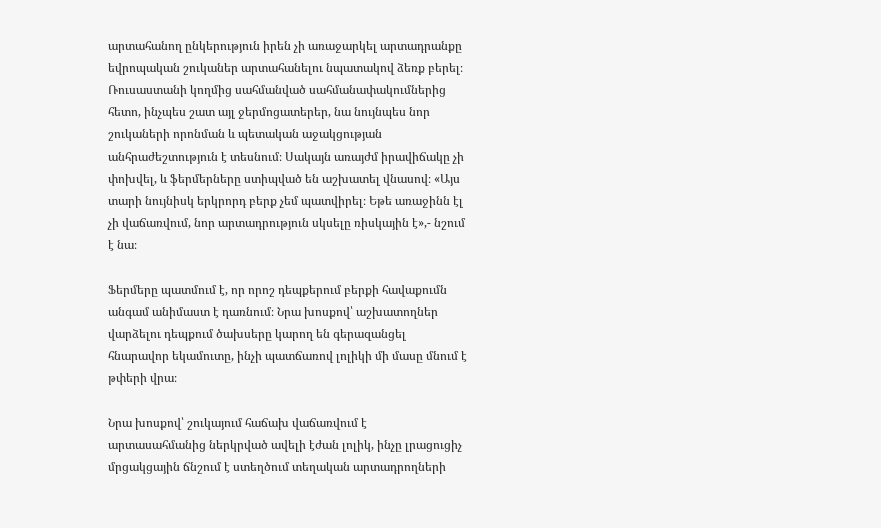արտահանող ընկերություն իրեն չի առաջարկել արտադրանքը եվրոպական շուկաներ արտահանելու նպատակով ձեռք բերել։ Ռուսաստանի կողմից սահմանված սահմանափակումներից հետո, ինչպես շատ այլ ջերմոցատերեր, նա նույնպես նոր շուկաների որոնման և պետական աջակցության անհրաժեշտություն է տեսնում։ Սակայն առայժմ իրավիճակը չի փոխվել, և ֆերմերները ստիպված են աշխատել վնասով։ «Այս տարի նույնիսկ երկրորդ բերք չեմ պատվիրել։ Եթե առաջինն էլ չի վաճառվում, նոր արտադրություն սկսելը ռիսկային է»,- նշում է նա։

Ֆերմերը պատմում է, որ որոշ դեպքերում բերքի հավաքումն անգամ անիմաստ է դառնում։ Նրա խոսքով՝ աշխատողներ վարձելու դեպքում ծախսերը կարող են գերազանցել հնարավոր եկամուտը, ինչի պատճառով լոլիկի մի մասը մնում է թփերի վրա։

Նրա խոսքով՝ շուկայում հաճախ վաճառվում է արտասահմանից ներկրված ավելի էժան լոլիկ, ինչը լրացուցիչ մրցակցային ճնշում է ստեղծում տեղական արտադրողների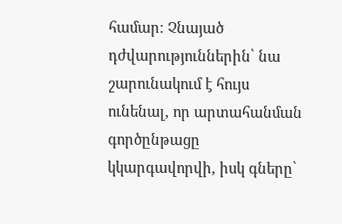համար։ Չնայած դժվարություններին՝ նա շարունակում է հույս ունենալ, որ արտահանման գործընթացը կկարգավորվի, իսկ գները՝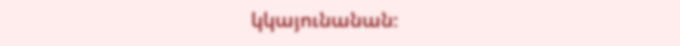կկայունանան։